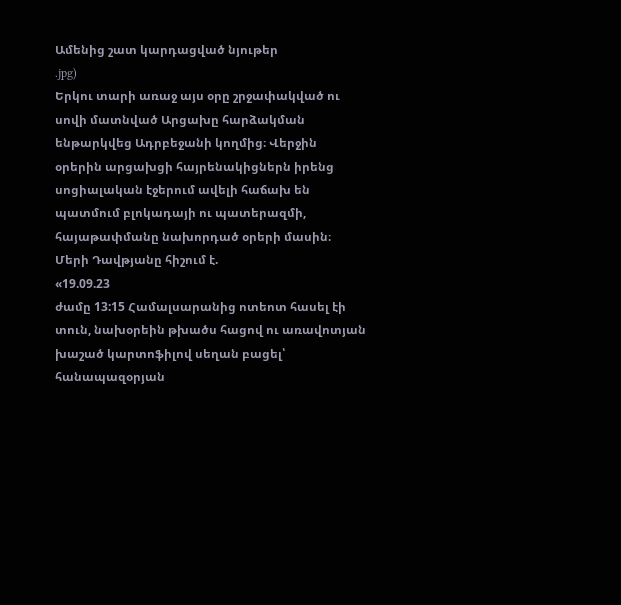Ամենից շատ կարդացված նյութեր
.jpg)
Երկու տարի առաջ այս օրը շրջափակված ու սովի մատնված Արցախը հարձակման ենթարկվեց Ադրբեջանի կողմից։ Վերջին օրերին արցախցի հայրենակիցներն իրենց սոցիալական էջերում ավելի հաճախ են պատմում բլոկադայի ու պատերազմի, հայաթափմանը նախորդած օրերի մասին։
Մերի Դավթյանը հիշում է.
«19.09.23
ժամը 13:15 Համալսարանից ոտեոտ հասել էի տուն, նախօրեին թխածս հացով ու առավոտյան խաշած կարտոֆիլով սեղան բացել՝ հանապազօրյան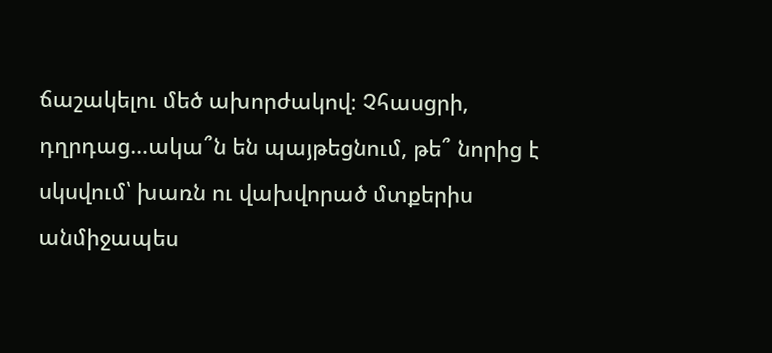ճաշակելու մեծ ախորժակով։ Չհասցրի, դղրդաց…ակա՞ն են պայթեցնում, թե՞ նորից է սկսվում՝ խառն ու վախվորած մտքերիս անմիջապես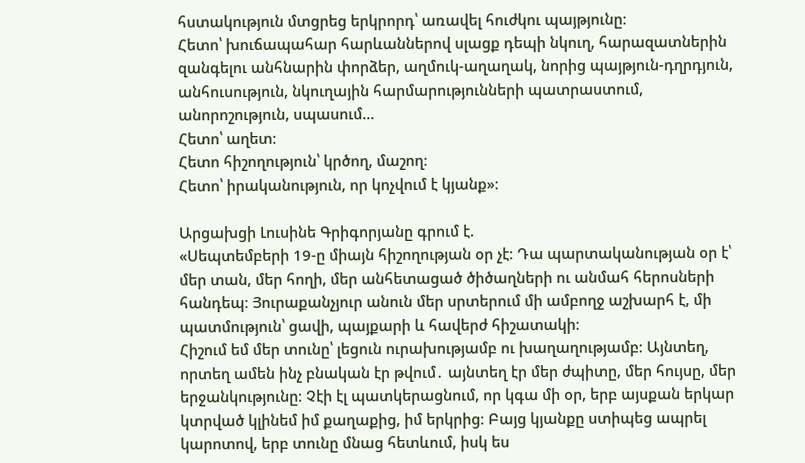հստակություն մտցրեց երկրորդ՝ առավել հուժկու պայթյունը։
Հետո՝ խուճապահար հարևաններով սլացք դեպի նկուղ, հարազատներին զանգելու անհնարին փորձեր, աղմուկ-աղաղակ, նորից պայթյուն-դղրդյուն, անհուսություն, նկուղային հարմարությունների պատրաստում, անորոշություն, սպասում…
Հետո՝ աղետ։
Հետո հիշողություն՝ կրծող, մաշող։
Հետո՝ իրականություն, որ կոչվում է կյանք»։

Արցախցի Լուսինե Գրիգորյանը գրում է.
«Սեպտեմբերի 19-ը միայն հիշողության օր չէ։ Դա պարտականության օր է՝ մեր տան, մեր հողի, մեր անհետացած ծիծաղների ու անմահ հերոսների հանդեպ։ Յուրաքանչյուր անուն մեր սրտերում մի ամբողջ աշխարհ է, մի պատմություն՝ ցավի, պայքարի և հավերժ հիշատակի։
Հիշում եմ մեր տունը՝ լեցուն ուրախությամբ ու խաղաղությամբ։ Այնտեղ, որտեղ ամեն ինչ բնական էր թվում․ այնտեղ էր մեր ժպիտը, մեր հույսը, մեր երջանկությունը։ Չէի էլ պատկերացնում, որ կգա մի օր, երբ այսքան երկար կտրված կլինեմ իմ քաղաքից, իմ երկրից։ Բայց կյանքը ստիպեց ապրել կարոտով, երբ տունը մնաց հետևում, իսկ ես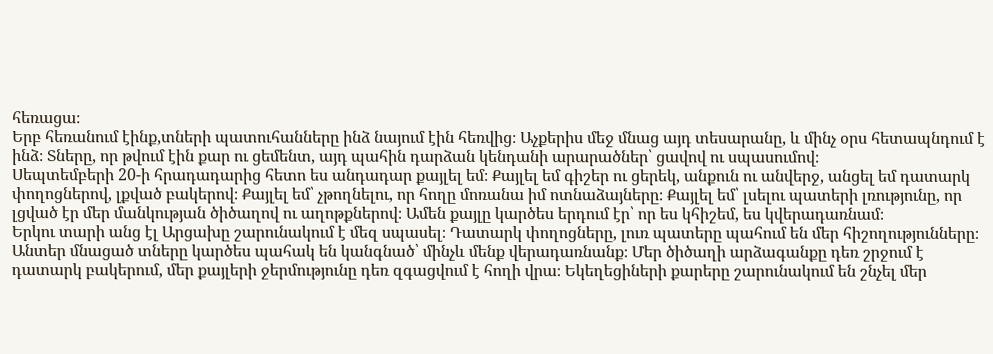հեռացա։
Երբ հեռանում էինք,տների պատուհանները ինձ նայում էին հեռվից։ Աչքերիս մեջ մնաց այդ տեսարանը, և մինչ օրս հետապնդում է ինձ։ Տները, որ թվում էին քար ու ցեմենտ, այդ պահին դարձան կենդանի արարածներ՝ ցավով ու սպասումով։
Սեպտեմբերի 20-ի հրադադարից հետո ես անդադար քայլել եմ։ Քայլել եմ գիշեր ու ցերեկ, անքուն ու անվերջ, անցել եմ դատարկ փողոցներով, լքված բակերով։ Քայլել եմ՝ չթողնելու, որ հողը մոռանա իմ ոտնաձայները։ Քայլել եմ՝ լսելու պատերի լռությունը, որ լցված էր մեր մանկության ծիծաղով ու աղոթքներով։ Ամեն քայլը կարծես երդում էր՝ որ ես կհիշեմ, ես կվերադառնամ։
Երկու տարի անց էլ Արցախը շարունակում է մեզ սպասել։ Դատարկ փողոցները, լուռ պատերը պահում են մեր հիշողությունները։ Անտեր մնացած տները կարծես պահակ են կանգնած՝ մինչև մենք վերադառնանք։ Մեր ծիծաղի արձագանքը դեռ շրջում է դատարկ բակերում, մեր քայլերի ջերմությունը դեռ զգացվում է հողի վրա։ Եկեղեցիների քարերը շարունակում են շնչել մեր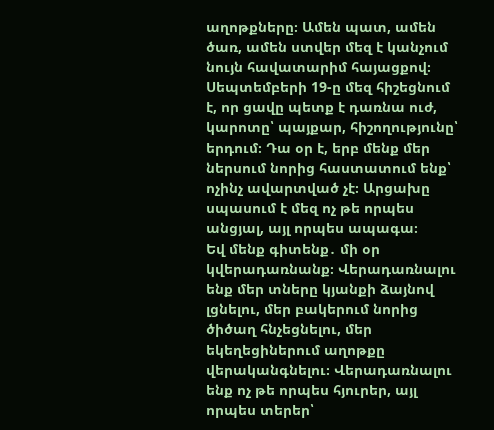աղոթքները։ Ամեն պատ, ամեն ծառ, ամեն ստվեր մեզ է կանչում նույն հավատարիմ հայացքով։
Սեպտեմբերի 19-ը մեզ հիշեցնում է, որ ցավը պետք է դառնա ուժ, կարոտը՝ պայքար, հիշողությունը՝ երդում։ Դա օր է, երբ մենք մեր ներսում նորից հաստատում ենք՝ ոչինչ ավարտված չէ։ Արցախը սպասում է մեզ ոչ թե որպես անցյալ, այլ որպես ապագա։
Եվ մենք գիտենք․ մի օր կվերադառնանք։ Վերադառնալու ենք մեր տները կյանքի ձայնով լցնելու, մեր բակերում նորից ծիծաղ հնչեցնելու, մեր եկեղեցիներում աղոթքը վերականգնելու։ Վերադառնալու ենք ոչ թե որպես հյուրեր, այլ որպես տերեր՝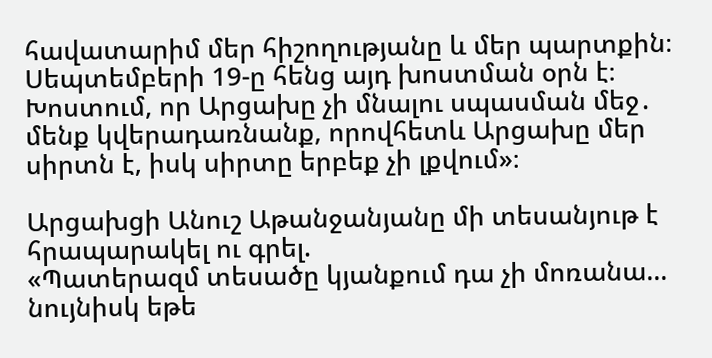հավատարիմ մեր հիշողությանը և մեր պարտքին։
Սեպտեմբերի 19-ը հենց այդ խոստման օրն է։ Խոստում, որ Արցախը չի մնալու սպասման մեջ․ մենք կվերադառնանք, որովհետև Արցախը մեր սիրտն է, իսկ սիրտը երբեք չի լքվում»։

Արցախցի Անուշ Աթանջանյանը մի տեսանյութ է հրապարակել ու գրել.
«Պատերազմ տեսածը կյանքում դա չի մոռանա… նույնիսկ եթե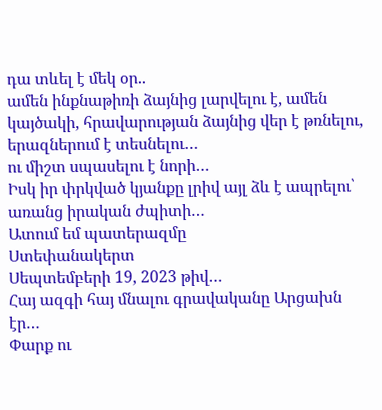դա տևել է մեկ օր..
ամեն ինքնաթիռի ձայնից լարվելու է, ամեն կայծակի, հրավարության ձայնից վեր է թռնելու, երազներում է տեսնելու…
ու միշտ սպասելու է նորի…
Իսկ իր փրկված կյանքը լրիվ այլ ձև է ապրելու՝ առանց իրական ժպիտի…
Ատում եմ պատերազմը
Ստեփանակերտ
Սեպտեմբերի 19, 2023 թիվ…
Հայ ազգի հայ մնալու գրավականը Արցախն էր…
Փարք ու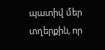պատիվ մեր տղերքին, որ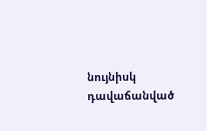նույնիսկ դավաճանված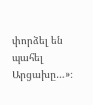փորձել են պահել Արցախը…»։